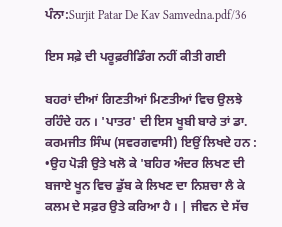ਪੰਨਾ:Surjit Patar De Kav Samvedna.pdf/36

ਇਸ ਸਫ਼ੇ ਦੀ ਪਰੂਫ਼ਰੀਡਿੰਗ ਨਹੀਂ ਕੀਤੀ ਗਈ

ਬਹਰਾਂ ਦੀਆਂ ਗਿਣਤੀਆਂ ਮਿਣਤੀਆਂ ਵਿਚ ਉਲਝੇ ਰਹਿੰਦੇ ਹਨ । 'ਪਾਤਰ' ਦੀ ਇਸ ਖੂਬੀ ਬਾਰੇ ਤਾਂ ਡਾ. ਕਰਮਜੀਤ ਸਿੰਘ (ਸਵਰਗਵਾਸੀ) ਇਉਂ ਲਿਖਦੇ ਹਨ : •ਉਹ ਪੋੜੀ ਉਤੇ ਖਲੋ ਕੇ 'ਬਹਿਰ ਅੰਦਰ ਲਿਖਣ ਦੀ ਬਜਾਏ ਖੂਨ ਵਿਚ ਡੁੱਬ ਕੇ ਲਿਖਣ ਦਾ ਨਿਸ਼ਚਾ ਲੈ ਕੇ ਕਲਮ ਦੇ ਸਫ਼ਰ ਉਤੇ ਕਰਿਆ ਹੈ । | ਜੀਵਨ ਦੇ ਸੱਚ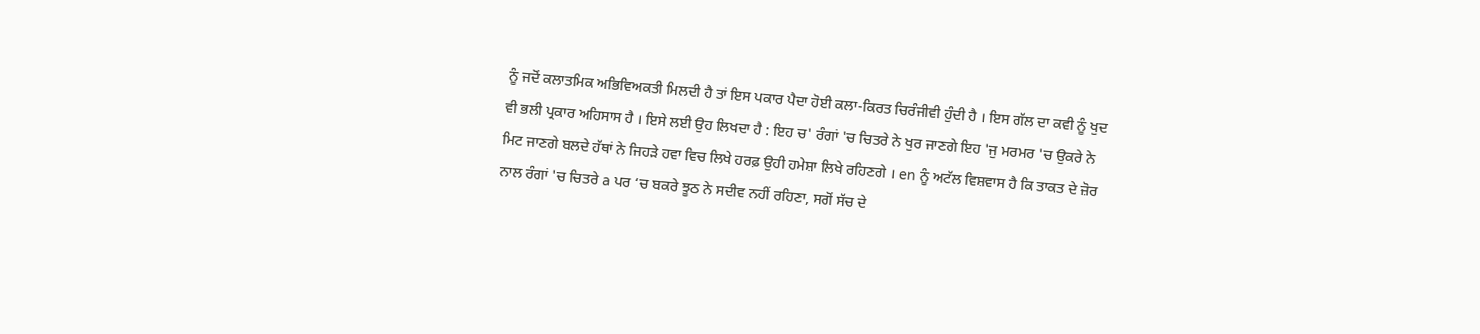ਨੂੰ ਜਦੋਂ ਕਲਾਤਮਿਕ ਅਭਿਵਿਅਕਤੀ ਮਿਲਦੀ ਹੈ ਤਾਂ ਇਸ ਪਕਾਰ ਪੈਦਾ ਹੋਈ ਕਲਾ-ਕਿਰਤ ਚਿਰੰਜੀਵੀ ਹੁੰਦੀ ਹੈ । ਇਸ ਗੱਲ ਦਾ ਕਵੀ ਨੂੰ ਖੁਦ ਵੀ ਭਲੀ ਪ੍ਰਕਾਰ ਅਹਿਸਾਸ ਹੈ । ਇਸੇ ਲਈ ਉਹ ਲਿਖਦਾ ਹੈ : ਇਹ ਚ' ਰੰਗਾਂ 'ਚ ਚਿਤਰੇ ਨੇ ਖੁਰ ਜਾਣਗੇ ਇਹ 'ਜੁ ਮਰਮਰ 'ਚ ਉਕਰੇ ਨੇ ਮਿਟ ਜਾਣਗੇ ਬਲਦੇ ਹੱਥਾਂ ਨੇ ਜਿਹੜੇ ਹਵਾ ਵਿਚ ਲਿਖੇ ਹਰਫ਼ ਉਹੀ ਹਮੇਸ਼ਾ ਲਿਖੇ ਰਹਿਣਗੇ । en ਨੂੰ ਅਟੱਲ ਵਿਸ਼ਵਾਸ ਹੈ ਕਿ ਤਾਕਤ ਦੇ ਜ਼ੋਰ ਨਾਲ ਰੰਗਾਂ 'ਚ ਚਿਤਰੇ a ਪਰ ‘ਚ ਬਕਰੇ ਝੂਠ ਨੇ ਸਦੀਵ ਨਹੀਂ ਰਹਿਣਾ, ਸਗੋਂ ਸੱਚ ਦੇ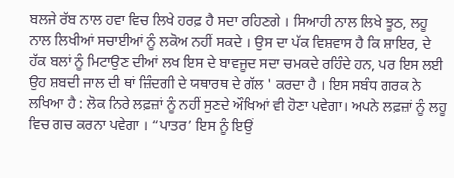ਬਲਜੇ ਰੱਬ ਨਾਲ ਹਵਾ ਵਿਚ ਲਿਖੇ ਹਰਫ਼ ਹੈ ਸਦਾ ਰਹਿਣਗੇ । ਸਿਆਹੀ ਨਾਲ ਲਿਖੇ ਝੂਠ, ਲਹੂ ਨਾਲ ਲਿਖੀਆਂ ਸਚਾਈਆਂ ਨੂੰ ਲਕੋਅ ਨਹੀਂ ਸਕਦੇ । ਉਸ ਦਾ ਪੱਕ ਵਿਸ਼ਵਾਸ ਹੈ ਕਿ ਸ਼ਾਇਰ, ਦੇ ਹੱਕ ਬਲਾਂ ਨੂੰ ਮਿਟਾਉਣ ਦੀਆਂ ਲਖ ਇਸ ਦੇ ਬਾਵਜੂਦ ਸਦਾ ਚਮਕਦੇ ਰਹਿੰਦੇ ਹਨ, ਪਰ ਇਸ ਲਈ ਉਹ ਸ਼ਬਦੀ ਜਾਲ ਦੀ ਥਾਂ ਜ਼ਿੰਦਗੀ ਦੇ ਯਥਾਰਥ ਦੇ ਗੱਲ ' ਕਰਦਾ ਹੈ । ਇਸ ਸਬੰਧ ਗਰਕ ਨੇ ਲਖਿਆ ਹੈ : ਲੋਕ ਨਿਰੇ ਲਫ਼ਜ਼ਾਂ ਨੂੰ ਨਹੀਂ ਸੁਣਦੇ ਔਖਿਆਂ ਵੀ ਹੋਣਾ ਪਵੇਗਾ। ਅਪਨੇ ਲਫ਼ਜ਼ਾਂ ਨੂੰ ਲਹੂ ਵਿਚ ਗਚ ਕਰਨਾ ਪਵੇਗਾ । “ਪਾਤਰ’ ਇਸ ਨੂੰ ਇਉਂ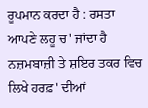ਰੂਪਮਾਨ ਕਰਦਾ ਹੈ : ਰਸਤਾ ਆਪਣੇ ਲਹੂ ਚ' ਜਾਂਦਾ ਹੈ ਨਜ਼ਮਬਾਜ਼ੀ ਤੇ ਸ਼ਇਰ ਤਕਰ ਵਿਚ ਲਿਖੇ ਹਰਫ਼' ਦੀਆਂ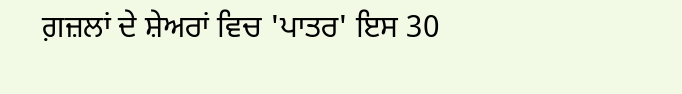ਗ਼ਜ਼ਲਾਂ ਦੇ ਸ਼ੇਅਰਾਂ ਵਿਚ 'ਪਾਤਰ' ਇਸ 30